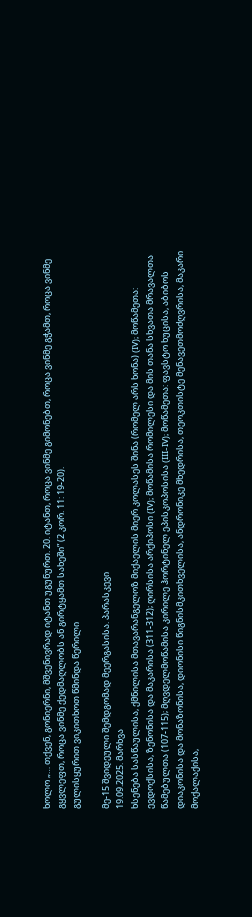ხოლო „… თქვენ, გონიერნი, მშვენივრად იტანთ უგუნურთ. 20. იტანთ, როცა ვინმე გიმონებთ, როცა ვინმე გჭამთ, როცა ვინმე გყვლეფთ, როცა ვინმე ქედმაღლობს ან გირტყამთ სახეში” (2 კორ. 11: 19-20).
გულისყურით ვიკითხოთ წმინდა წერილი

მე-15 შვიდეული შემდგომად მეერგასისა. პარასკევი
19.09.2025. მარხვა
ხსენება სასწაულისა, ქმნილისა მთავარანგელოზ მიქაელის მიერ კოლასეს შინა (რომელ არს ხონა) (IV); მოწამეთა: ევდოქსისა, ზენონისა და მაკარისა (311-312); ღირსისა არქიპოსი (IV); მოწამისა რომილესი და მის თანა სხვათა მრავალთა წამებულთა (107-115); მღვდელმოწამისა კირილე ჰორტინელ ეპისკოპოსისა (III-IV); მოწამეთა: ფავსტო ხუცისა, აბიბოს დიაკონისა და მონაზონისა, დიონისი წიგნისმკითხველისა, ანდრონიკე მხედრისა, თეოკთისტე მენავეთმოძღვრისა, მაკარი მოქალაქისა,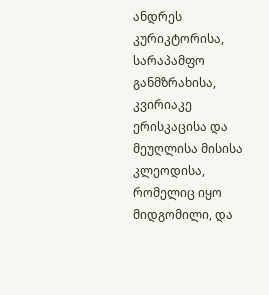ანდრეს კურიკტორისა, სარაპამფო განმზრახისა, კვირიაკე ერისკაცისა და მეუღლისა მისისა კლეოდისა, რომელიც იყო მიდგომილი, და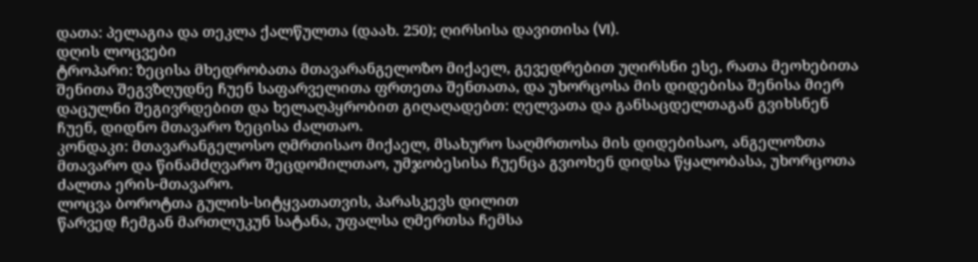დათა: პელაგია და თეკლა ქალწულთა (დაახ. 250); ღირსისა დავითისა (VI).
დღის ლოცვები
ტროპარი: ზეცისა მხედრობათა მთავარანგელოზო მიქაელ, გევედრებით უღირსნი ესე, რათა მეოხებითა შენითა შეგვზღუდნე ჩუენ საფარველითა ფრთეთა შენთათა, და უხორცოსა მის დიდებისა შენისა მიერ დაცულნი შეგივრდებით და ხელაღპყრობით გიღაღადებთ: ღელვათა და განსაცდელთაგან გვიხსნენ ჩუენ, დიდნო მთავარო ზეცისა ძალთაო.
კონდაკი: მთავარანგელოსო ღმრთისაო მიქაელ, მსახურო საღმრთოსა მის დიდებისაო, ანგელოზთა მთავარო და წინამძღვარო შეცდომილთაო, უმჯობესისა ჩუენცა გვიოხენ დიდსა წყალობასა, უხორცოთა ძალთა ერის-მთავარო.
ლოცვა ბოროტთა გულის-სიტყვათათვის, პარასკევს დილით
წარვედ ჩემგან მართლუკუნ სატანა, უფალსა ღმერთსა ჩემსა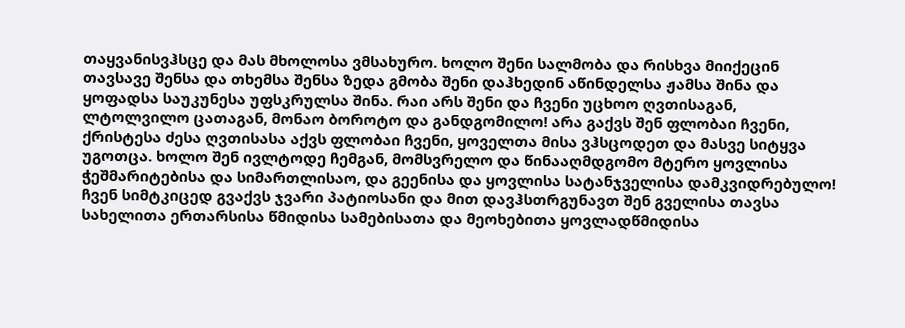თაყვანისვჰსცე და მას მხოლოსა ვმსახურო. ხოლო შენი სალმობა და რისხვა მიიქეცინ თავსავე შენსა და თხემსა შენსა ზედა გმობა შენი დაჰხედინ აწინდელსა ჟამსა შინა და ყოფადსა საუკუნესა უფსკრულსა შინა. რაი არს შენი და ჩვენი უცხოო ღვთისაგან, ლტოლვილო ცათაგან, მონაო ბოროტო და განდგომილო! არა გაქვს შენ ფლობაი ჩვენი, ქრისტესა ძესა ღვთისასა აქვს ფლობაი ჩვენი, ყოველთა მისა ვჰსცოდეთ და მასვე სიტყვა უგოთცა. ხოლო შენ ივლტოდე ჩემგან, მომსვრელო და წინააღმდგომო მტერო ყოვლისა ჭეშმარიტებისა და სიმართლისაო, და გეენისა და ყოვლისა სატანჯველისა დამკვიდრებულო! ჩვენ სიმტკიცედ გვაქვს ჯვარი პატიოსანი და მით დავჰსთრგუნავთ შენ გველისა თავსა სახელითა ერთარსისა წმიდისა სამებისათა და მეოხებითა ყოვლადწმიდისა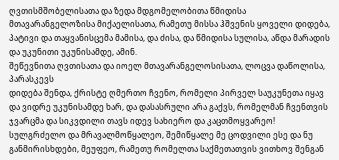ღვთისმშობელისათა და ზედა მდგომელობითა წმიდისა მთავარანგელოზისა მიქაელისათა, რამეთუ მისსა ჰშვენის ყოველი დიდება, პატივი და თაყვანისცემა მამისა, და ძისა, და წმიდისა სულისა, აწდა მარადის და უკუნითი უკუნისამდე, ამინ.
შეწევნითა ღვთისათა და იოელ მთავარანგელოსისათა, ლოცვა დაწოლისა, პარასკევს
დიდება შენდა, ქრისტე ღმერთო ჩვენო, რომელი პირველ საუკუნეთა იყავ და ვიდრე უკუნისამდე ხარ, და დასასრული არა გაქვს, რომელმან ჩვენთვის ჯვარცმა და სიკვდილი თავს იდევ სახიერო და კაცთმოყვარეო! სულგრძელო და მრავალმოწყალეო, შემიწყალე მე ცოდვილი ესე და ნუ განმირისხდები, მეუფეო, რამეთუ რომელთა საქმეთათვის ვითხოვ შენგან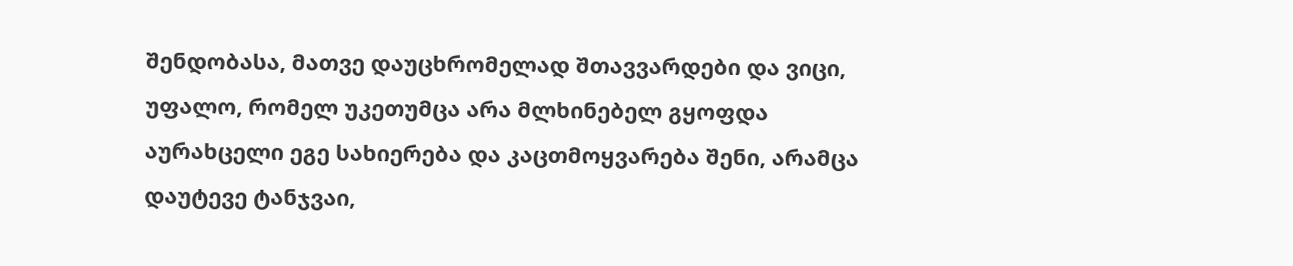შენდობასა, მათვე დაუცხრომელად შთავვარდები და ვიცი, უფალო, რომელ უკეთუმცა არა მლხინებელ გყოფდა აურახცელი ეგე სახიერება და კაცთმოყვარება შენი, არამცა დაუტევე ტანჯვაი,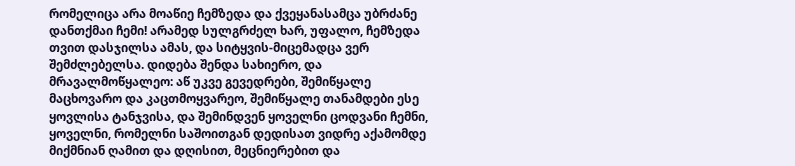რომელიცა არა მოაწიე ჩემზედა და ქვეყანასამცა უბრძანე დანთქმაი ჩემი! არამედ სულგრძელ ხარ, უფალო, ჩემზედა თვით დასჯილსა ამას, და სიტყვის-მიცემადცა ვერ შემძლებელსა. დიდება შენდა სახიერო, და მრავალმოწყალეო: აწ უკვე გევედრები, შემიწყალე მაცხოვარო და კაცთმოყვარეო, შემიწყალე თანამდები ესე ყოვლისა ტანჯვისა, და შემინდვენ ყოველნი ცოდვანი ჩემნი, ყოველნი, რომელნი საშოითგან დედისათ ვიდრე აქამომდე მიქმნიან ღამით და დღისით, მეცნიერებით და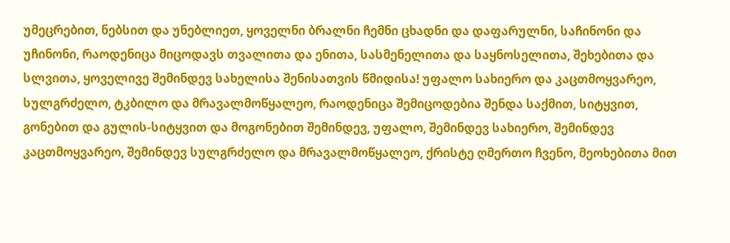უმეცრებით, ნებსით და უნებლიეთ, ყოველნი ბრალნი ჩემნი ცხადნი და დაფარულნი, საჩინონი და უჩინონი, რაოდენიცა მიცოდავს თვალითა და ენითა, სასმენელითა და საყნოსელითა, შეხებითა და სლვითა, ყოველივე შემინდევ სახელისა შენისათვის წმიდისა! უფალო სახიერო და კაცთმოყვარეო, სულგრძელო, ტკბილო და მრავალმოწყალეო, რაოდენიცა შემიცოდებია შენდა საქმით, სიტყვით, გონებით და გულის-სიტყვით და მოგონებით შემინდევ, უფალო, შემინდევ სახიერო, შემინდევ კაცთმოყვარეო, შემინდევ სულგრძელო და მრავალმოწყალეო, ქრისტე ღმერთო ჩვენო, მეოხებითა მით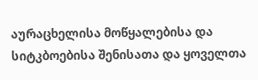აურაცხელისა მოწყალებისა და სიტკბოებისა შენისათა და ყოველთა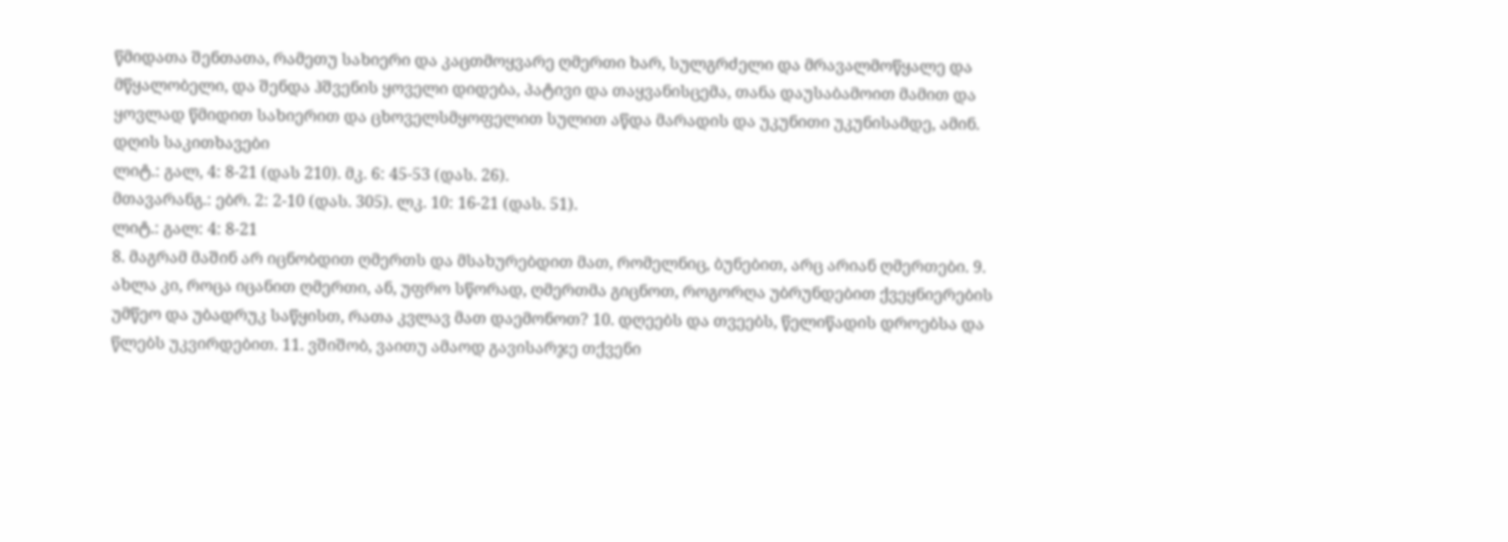წმიდათა შენთათა, რამეთუ სახიერი და კაცთმოყვარე ღმერთი ხარ, სულგრძელი და მრავალმოწყალე და მწყალობელი, და შენდა ჰშვენის ყოველი დიდება, პატივი და თაყვანისცემა, თანა დაუსაბამოით მამით და ყოვლად წმიდით სახიერით და ცხოველსმყოფელით სულით აწდა მარადის და უკუნითი უკუნისამდე, ამინ.
დღის საკითხავები
ლიტ.: გალ, 4: 8-21 (დას 210). მკ. 6: 45-53 (დას. 26).
მთავარანგ.: ებრ. 2: 2-10 (დას. 305). ლკ. 10: 16-21 (დას. 51).
ლიტ.: გალ: 4: 8-21
8. მაგრამ მაშინ არ იცნობდით ღმერთს და მსახურებდით მათ, რომელნიც, ბუნებით, არც არიან ღმერთები. 9. ახლა კი, როცა იცანით ღმერთი, ან, უფრო სწორად, ღმერთმა გიცნოთ, როგორღა უბრუნდებით ქვეყნიერების უმწეო და უბადრუკ საწყისთ, რათა კვლავ მათ დაემონოთ? 10. დღეებს და თვეებს, წელიწადის დროებსა და წლებს უკვირდებით. 11. ვშიშობ, ვაითუ ამაოდ გავისარჯე თქვენი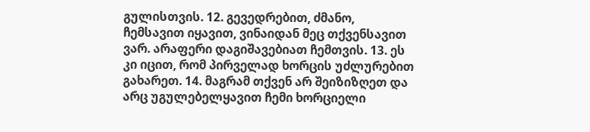გულისთვის. 12. გევედრებით, ძმანო, ჩემსავით იყავით, ვინაიდან მეც თქვენსავით ვარ. არაფერი დაგიშავებიათ ჩემთვის. 13. ეს კი იცით, რომ პირველად ხორცის უძლურებით გახარეთ. 14. მაგრამ თქვენ არ შეიზიზღეთ და არც უგულებელყავით ჩემი ხორციელი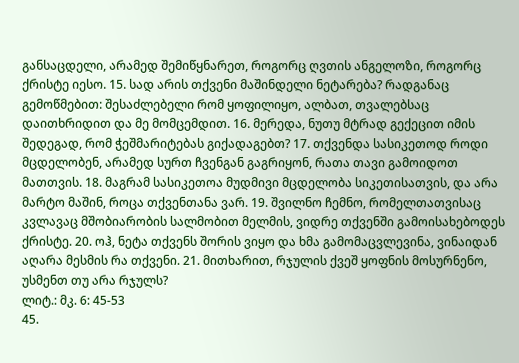განსაცდელი, არამედ შემიწყნარეთ, როგორც ღვთის ანგელოზი, როგორც ქრისტე იესო. 15. სად არის თქვენი მაშინდელი ნეტარება? რადგანაც გემოწმებით: შესაძლებელი რომ ყოფილიყო, ალბათ, თვალებსაც დაითხრიდით და მე მომცემდით. 16. მერედა, ნუთუ მტრად გექეცით იმის შედეგად, რომ ჭეშმარიტებას გიქადაგებთ? 17. თქვენდა სასიკეთოდ როდი მცდელობენ, არამედ სურთ ჩვენგან გაგრიყონ, რათა თავი გამოიდოთ მათთვის. 18. მაგრამ სასიკეთოა მუდმივი მცდელობა სიკეთისათვის, და არა მარტო მაშინ, როცა თქვენთანა ვარ. 19. შვილნო ჩემნო, რომელთათვისაც კვლავაც მშობიარობის სალმობით მელმის, ვიდრე თქვენში გამოისახებოდეს ქრისტე. 20. ოჰ, ნეტა თქვენს შორის ვიყო და ხმა გამომაცვლევინა, ვინაიდან აღარა მესმის რა თქვენი. 21. მითხარით, რჯულის ქვეშ ყოფნის მოსურნენო, უსმენთ თუ არა რჯულს?
ლიტ.: მკ. 6: 45-53
45.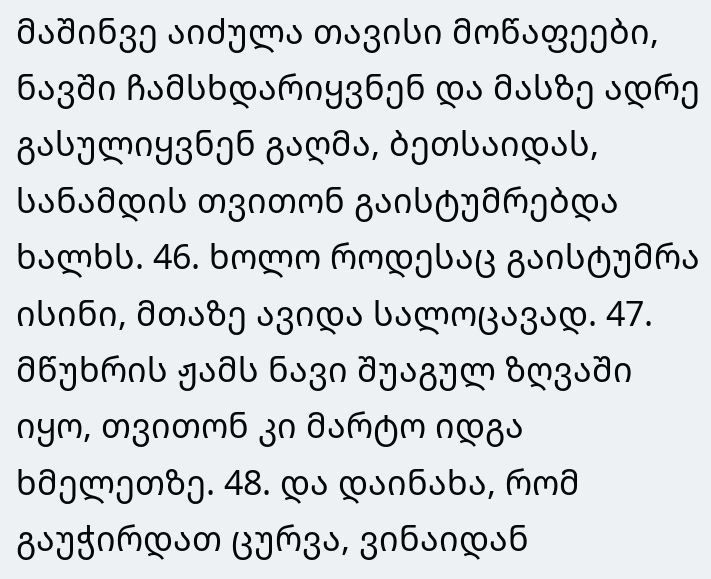მაშინვე აიძულა თავისი მოწაფეები, ნავში ჩამსხდარიყვნენ და მასზე ადრე გასულიყვნენ გაღმა, ბეთსაიდას, სანამდის თვითონ გაისტუმრებდა ხალხს. 46. ხოლო როდესაც გაისტუმრა ისინი, მთაზე ავიდა სალოცავად. 47. მწუხრის ჟამს ნავი შუაგულ ზღვაში იყო, თვითონ კი მარტო იდგა ხმელეთზე. 48. და დაინახა, რომ გაუჭირდათ ცურვა, ვინაიდან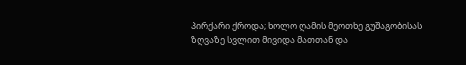პირქარი ქროდა; ხოლო ღამის მეოთხე გუშაგობისას ზღვაზე სვლით მივიდა მათთან და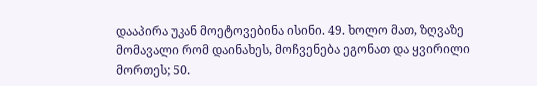დააპირა უკან მოეტოვებინა ისინი. 49. ხოლო მათ, ზღვაზე მომავალი რომ დაინახეს, მოჩვენება ეგონათ და ყვირილი მორთეს; 50.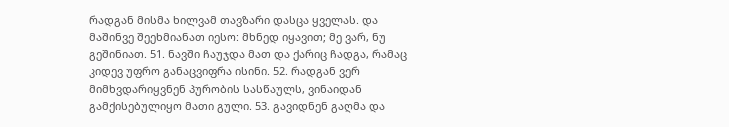რადგან მისმა ხილვამ თავზარი დასცა ყველას. და მაშინვე შეეხმიანათ იესო: მხნედ იყავით; მე ვარ, ნუ გეშინიათ. 51. ნავში ჩაუჯდა მათ და ქარიც ჩადგა, რამაც კიდევ უფრო განაცვიფრა ისინი. 52. რადგან ვერ მიმხვდარიყვნენ პურობის სასწაულს, ვინაიდან გამქისებულიყო მათი გული. 53. გავიდნენ გაღმა და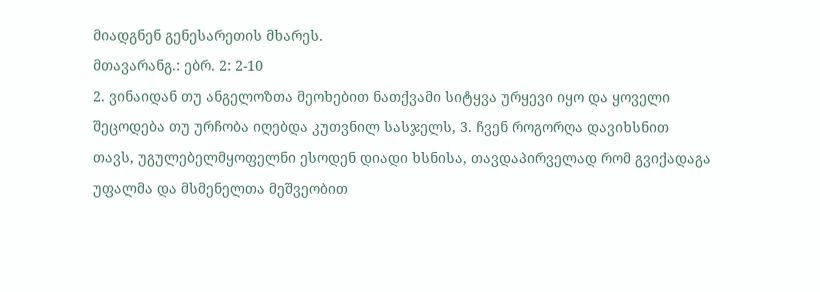მიადგნენ გენესარეთის მხარეს.
მთავარანგ.: ებრ. 2: 2-10
2. ვინაიდან თუ ანგელოზთა მეოხებით ნათქვამი სიტყვა ურყევი იყო და ყოველი შეცოდება თუ ურჩობა იღებდა კუთვნილ სასჯელს, 3. ჩვენ როგორღა დავიხსნით თავს, უგულებელმყოფელნი ესოდენ დიადი ხსნისა, თავდაპირველად რომ გვიქადაგა უფალმა და მსმენელთა მეშვეობით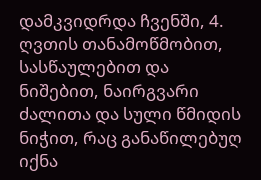დამკვიდრდა ჩვენში, 4. ღვთის თანამოწმობით, სასწაულებით და ნიშებით, ნაირგვარი ძალითა და სული წმიდის ნიჭით, რაც განაწილებუღ იქნა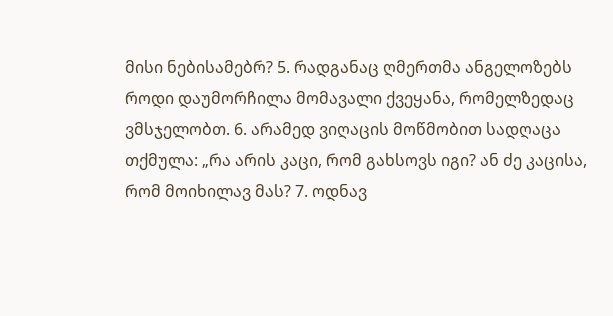მისი ნებისამებრ? 5. რადგანაც ღმერთმა ანგელოზებს როდი დაუმორჩილა მომავალი ქვეყანა, რომელზედაც ვმსჯელობთ. 6. არამედ ვიღაცის მოწმობით სადღაცა თქმულა: „რა არის კაცი, რომ გახსოვს იგი? ან ძე კაცისა, რომ მოიხილავ მას? 7. ოდნავ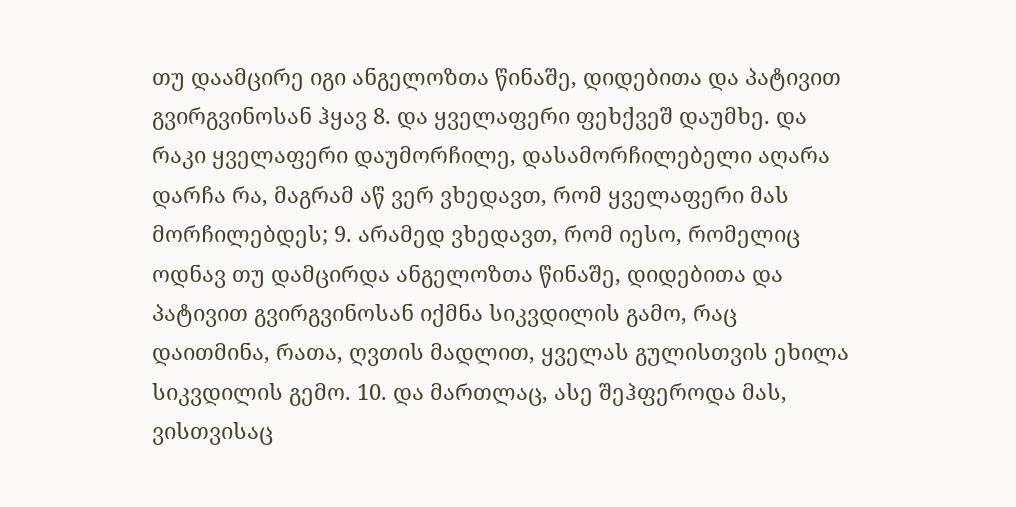თუ დაამცირე იგი ანგელოზთა წინაშე, დიდებითა და პატივით გვირგვინოსან ჰყავ 8. და ყველაფერი ფეხქვეშ დაუმხე. და რაკი ყველაფერი დაუმორჩილე, დასამორჩილებელი აღარა დარჩა რა, მაგრამ აწ ვერ ვხედავთ, რომ ყველაფერი მას მორჩილებდეს; 9. არამედ ვხედავთ, რომ იესო, რომელიც ოდნავ თუ დამცირდა ანგელოზთა წინაშე, დიდებითა და პატივით გვირგვინოსან იქმნა სიკვდილის გამო, რაც დაითმინა, რათა, ღვთის მადლით, ყველას გულისთვის ეხილა სიკვდილის გემო. 10. და მართლაც, ასე შეჰფეროდა მას, ვისთვისაც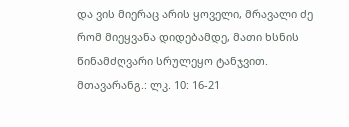და ვის მიერაც არის ყოველი, მრავალი ძე რომ მიეყვანა დიდებამდე, მათი ხსნის წინამძღვარი სრულეყო ტანჯვით.
მთავარანგ.: ლკ. 10: 16-21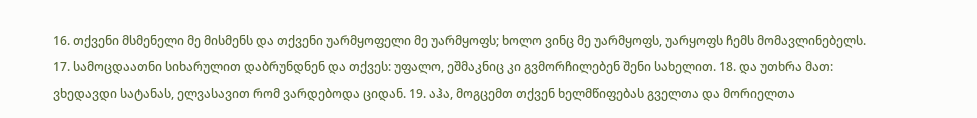16. თქვენი მსმენელი მე მისმენს და თქვენი უარმყოფელი მე უარმყოფს; ხოლო ვინც მე უარმყოფს, უარყოფს ჩემს მომავლინებელს. 17. სამოცდაათნი სიხარულით დაბრუნდნენ და თქვეს: უფალო, ეშმაკნიც კი გვმორჩილებენ შენი სახელით. 18. და უთხრა მათ: ვხედავდი სატანას, ელვასავით რომ ვარდებოდა ციდან. 19. აჰა, მოგცემთ თქვენ ხელმწიფებას გველთა და მორიელთა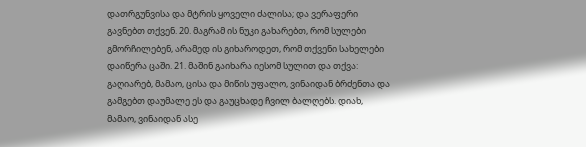დათრგუნვისა და მტრის ყოველი ძალისა; და ვერაფერი გავნებთ თქვენ. 20. მაგრამ ის ნუკი გახარებთ, რომ სულები გმორჩილებენ, არამედ ის გიხაროდეთ, რომ თქვენი სახელები დაიწერა ცაში. 21. მაშინ გაიხარა იესომ სულით და თქვა: გაღიარებ, მამაო, ცისა და მიწის უფალო, ვინაიდან ბრძენთა და გამგებთ დაუმალე ეს და გაუცხადე ჩვილ ბალღებს. დიახ, მამაო, ვინაიდან ასე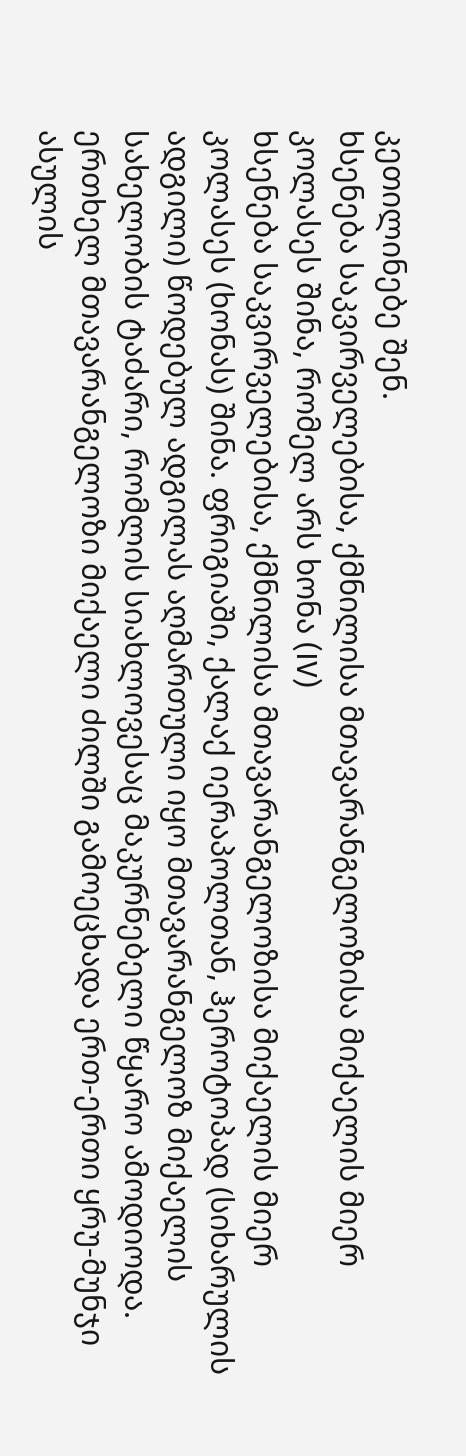კეთილინებე შენ.
ხსენება საკვირველებისა, ქმნილისა მთავარანგელოზისა მიქაელის მიერ კოლასეს შინა, რომელ არს ხონა (IV)
ხსენება საკვირველებისა, ქმნილისა მთავარანგელოზისა მიქაელის მიერ კოლასეს (ხონას) შინა. ფრიგიაში, ქალაქ იერაპოლთან, ჰეროტოპად (სიხარულის ადგილი) წოდებულ ადგილას აღმართული იყო მთავარანგელოზ მიქაელის სახელობის ტაძარი, რომლის სიახლოვესაც მაკურნებელი წყარო ამოდიოდა. ერთხელ მთავარანგელოზი მიქაელი ძილში გამოეცხადა ერთ-ერთი ყრუ-მუნჯი ასულის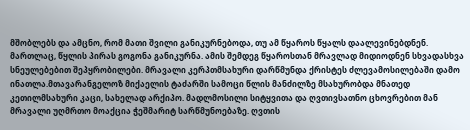მშობლებს და ამცნო, რომ მათი შვილი განიკურნებოდა, თუ ამ წყაროს წყალს დაალევინებდნენ. მართლაც, წყლის პირას გოგონა განიკურნა. ამის შემდეგ წყაროსთან მრავლად მიდიოდნენ სხვადასხვა სნეულებებით შეპყრობილები. მრავალი კერპთმსახური დარწმუნდა ქრისტეს ძლევამოსილებაში დამო ინათლა.მთავარანგელოზ მიქაელის ტაძარში სამოცი წლის მანძილზე მსახურობდა მნათედ კეთილმსახური კაცი, სახელად არქიპო. მადლმოსილი სიტყვითა და ღვთივსათნო ცხოვრებით მან მრავალი უღმრთო მოაქცია ჭეშმარიტ სარწმუნოებაზე. ღვთის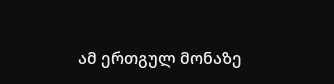ამ ერთგულ მონაზე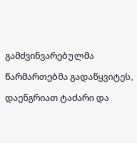გამძვინვარებულმა წარმართებმა გადაწყვიტეს, დაენგრიათ ტაძარი და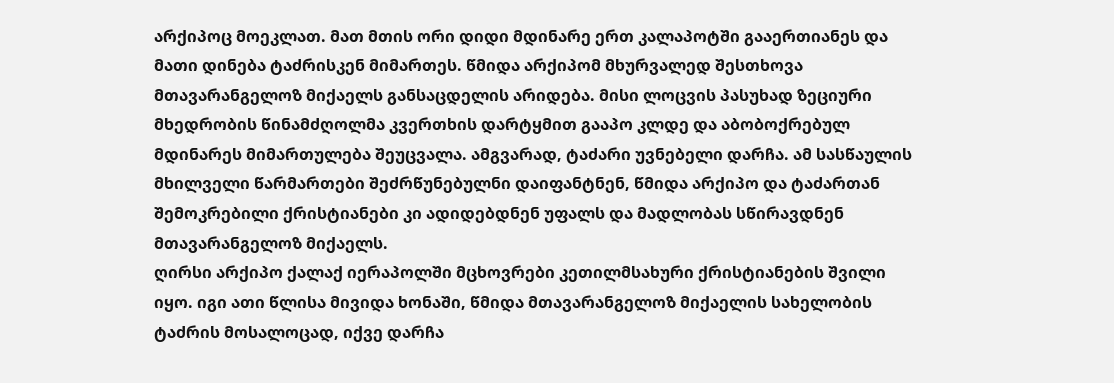არქიპოც მოეკლათ. მათ მთის ორი დიდი მდინარე ერთ კალაპოტში გააერთიანეს და მათი დინება ტაძრისკენ მიმართეს. წმიდა არქიპომ მხურვალედ შესთხოვა მთავარანგელოზ მიქაელს განსაცდელის არიდება. მისი ლოცვის პასუხად ზეციური მხედრობის წინამძღოლმა კვერთხის დარტყმით გააპო კლდე და აბობოქრებულ მდინარეს მიმართულება შეუცვალა. ამგვარად, ტაძარი უვნებელი დარჩა. ამ სასწაულის მხილველი წარმართები შეძრწუნებულნი დაიფანტნენ, წმიდა არქიპო და ტაძართან შემოკრებილი ქრისტიანები კი ადიდებდნენ უფალს და მადლობას სწირავდნენ მთავარანგელოზ მიქაელს.
ღირსი არქიპო ქალაქ იერაპოლში მცხოვრები კეთილმსახური ქრისტიანების შვილი იყო. იგი ათი წლისა მივიდა ხონაში, წმიდა მთავარანგელოზ მიქაელის სახელობის ტაძრის მოსალოცად, იქვე დარჩა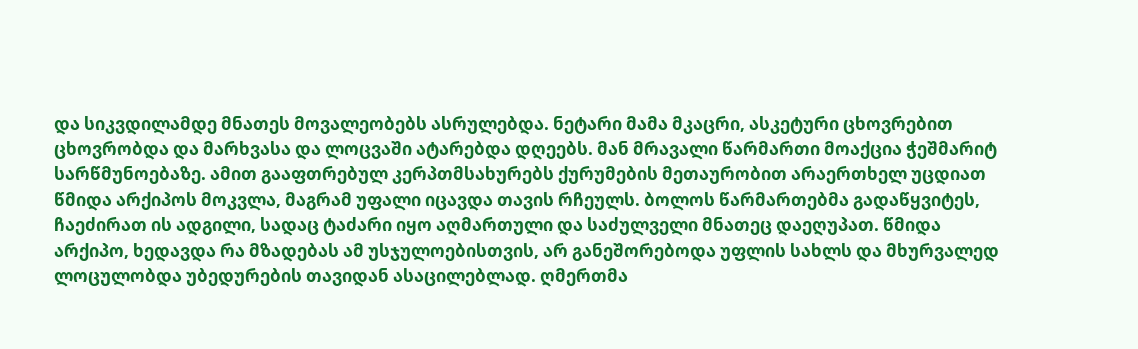და სიკვდილამდე მნათეს მოვალეობებს ასრულებდა. ნეტარი მამა მკაცრი, ასკეტური ცხოვრებით ცხოვრობდა და მარხვასა და ლოცვაში ატარებდა დღეებს. მან მრავალი წარმართი მოაქცია ჭეშმარიტ სარწმუნოებაზე. ამით გააფთრებულ კერპთმსახურებს ქურუმების მეთაურობით არაერთხელ უცდიათ წმიდა არქიპოს მოკვლა, მაგრამ უფალი იცავდა თავის რჩეულს. ბოლოს წარმართებმა გადაწყვიტეს, ჩაეძირათ ის ადგილი, სადაც ტაძარი იყო აღმართული და საძულველი მნათეც დაეღუპათ. წმიდა არქიპო, ხედავდა რა მზადებას ამ უსჯულოებისთვის, არ განეშორებოდა უფლის სახლს და მხურვალედ ლოცულობდა უბედურების თავიდან ასაცილებლად. ღმერთმა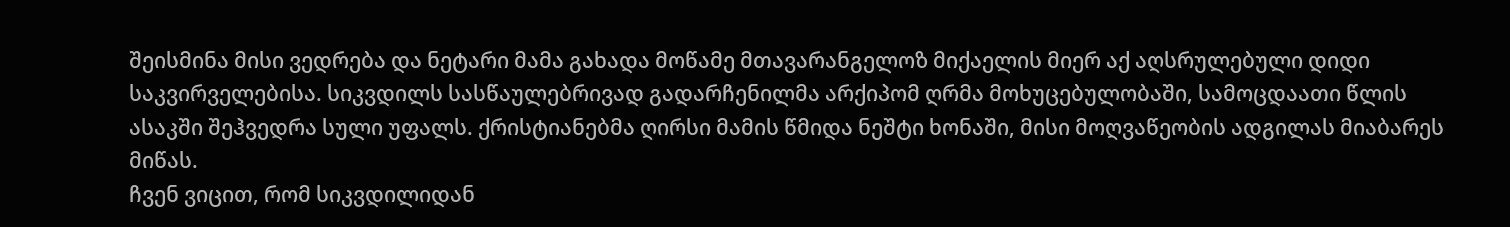შეისმინა მისი ვედრება და ნეტარი მამა გახადა მოწამე მთავარანგელოზ მიქაელის მიერ აქ აღსრულებული დიდი საკვირველებისა. სიკვდილს სასწაულებრივად გადარჩენილმა არქიპომ ღრმა მოხუცებულობაში, სამოცდაათი წლის ასაკში შეჰვედრა სული უფალს. ქრისტიანებმა ღირსი მამის წმიდა ნეშტი ხონაში, მისი მოღვაწეობის ადგილას მიაბარეს მიწას.
ჩვენ ვიცით, რომ სიკვდილიდან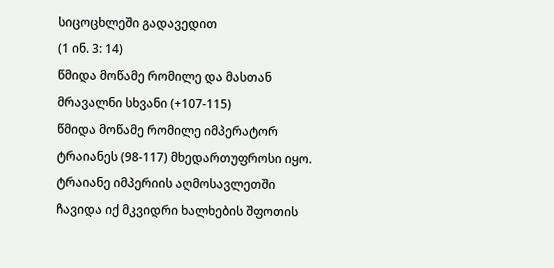სიცოცხლეში გადავედით
(1 ინ. 3: 14)
წმიდა მოწამე რომილე და მასთან მრავალნი სხვანი (+107-115)
წმიდა მოწამე რომილე იმპერატორ ტრაიანეს (98-117) მხედართუფროსი იყო. ტრაიანე იმპერიის აღმოსავლეთში ჩავიდა იქ მკვიდრი ხალხების შფოთის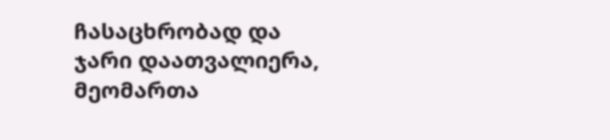ჩასაცხრობად და ჯარი დაათვალიერა, მეომართა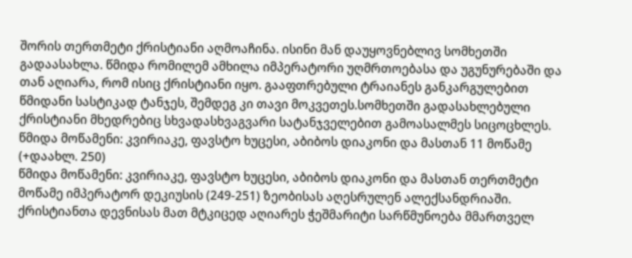შორის თერთმეტი ქრისტიანი აღმოაჩინა. ისინი მან დაუყოვნებლივ სომხეთში გადაასახლა. წმიდა რომილემ ამხილა იმპერატორი უღმრთოებასა და უგუნურებაში და თან აღიარა, რომ ისიც ქრისტიანი იყო. გააფთრებული ტრაიანეს განკარგულებით წმიდანი სასტიკად ტანჯეს, შემდეგ კი თავი მოკვეთეს.სომხეთში გადასახლებული ქრისტიანი მხედრებიც სხვადასხვაგვარი სატანჯველებით გამოასალმეს სიცოცხლეს.
წმიდა მოწამენი: კვირიაკე, ფავსტო ხუცესი, აბიბოს დიაკონი და მასთან 11 მოწამე (+დაახლ. 250)
წმიდა მოწამენი: კვირიაკე, ფავსტო ხუცესი, აბიბოს დიაკონი და მასთან თერთმეტი მოწამე იმპერატორ დეკიუსის (249-251) ზეობისას აღესრულენ ალექსანდრიაში. ქრისტიანთა დევნისას მათ მტკიცედ აღიარეს ჭეშმარიტი სარწმუნოება მმართველ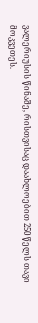ვალერიუსის წინაშე, რისთვისაც დაახლოებით 250 წელს თავი მოკვეთეს.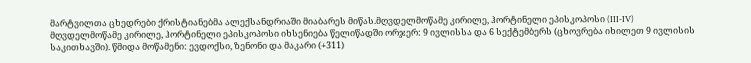მარტვილთა ცხედრები ქრისტიანებმა ალექსანდრიაში მიაბარეს მიწას.მღვდელმოწამე კირილე, ჰორტინელი ეპისკოპოსი (III-IV)
მღვდელმოწამე კირილე, ჰორტინელი ეპისკოპოსი იხსენიება წელიწადში ორჯერ: 9 ივლისსა და 6 სექტემბერს (ცხოვრება იხილეთ 9 ივლისის საკითხავში). წმიდა მოწამენი: ევდოქსი, ზენონი და მაკარი (+311)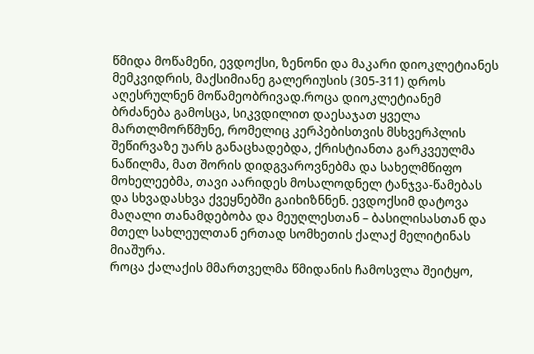წმიდა მოწამენი, ევდოქსი, ზენონი და მაკარი დიოკლეტიანეს მემკვიდრის, მაქსიმიანე გალერიუსის (305-311) დროს აღესრულნენ მოწამეობრივად.როცა დიოკლეტიანემ ბრძანება გამოსცა, სიკვდილით დაესაჯათ ყველა მართლმორწმუნე, რომელიც კერპებისთვის მსხვერპლის შეწირვაზე უარს განაცხადებდა, ქრისტიანთა გარკვეულმა ნაწილმა, მათ შორის დიდგვაროვნებმა და სახელმწიფო მოხელეებმა, თავი აარიდეს მოსალოდნელ ტანჯვა-წამებას და სხვადასხვა ქვეყნებში გაიხიზნნენ. ევდოქსიმ დატოვა მაღალი თანამდებობა და მეუღლესთან – ბასილისასთან და მთელ სახლეულთან ერთად სომხეთის ქალაქ მელიტინას მიაშურა.
როცა ქალაქის მმართველმა წმიდანის ჩამოსვლა შეიტყო,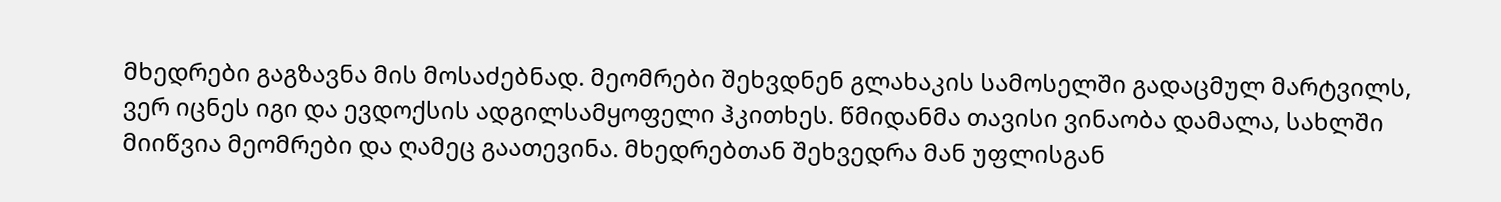მხედრები გაგზავნა მის მოსაძებნად. მეომრები შეხვდნენ გლახაკის სამოსელში გადაცმულ მარტვილს, ვერ იცნეს იგი და ევდოქსის ადგილსამყოფელი ჰკითხეს. წმიდანმა თავისი ვინაობა დამალა, სახლში მიიწვია მეომრები და ღამეც გაათევინა. მხედრებთან შეხვედრა მან უფლისგან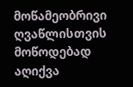მოწამეობრივი ღვაწლისთვის მოწოდებად აღიქვა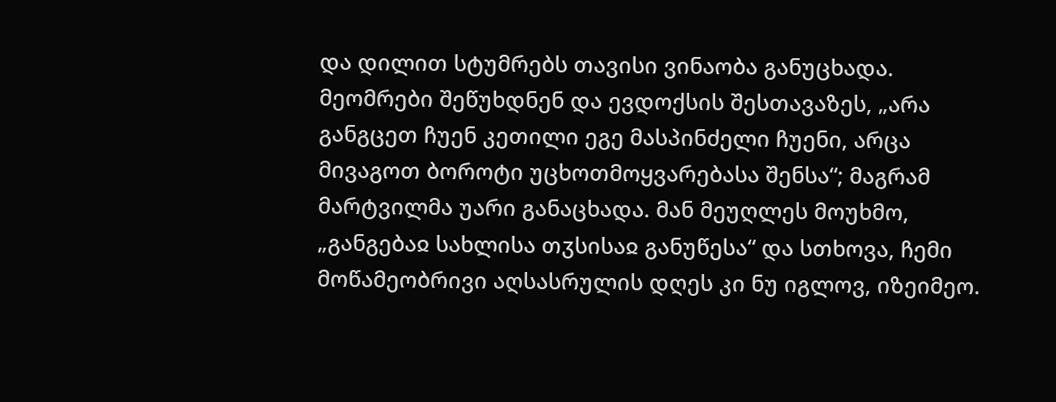და დილით სტუმრებს თავისი ვინაობა განუცხადა. მეომრები შეწუხდნენ და ევდოქსის შესთავაზეს, „არა განგცეთ ჩუენ კეთილი ეგე მასპინძელი ჩუენი, არცა მივაგოთ ბოროტი უცხოთმოყვარებასა შენსა“; მაგრამ მარტვილმა უარი განაცხადა. მან მეუღლეს მოუხმო, „განგებაჲ სახლისა თჳსისაჲ განუწესა“ და სთხოვა, ჩემი მოწამეობრივი აღსასრულის დღეს კი ნუ იგლოვ, იზეიმეო.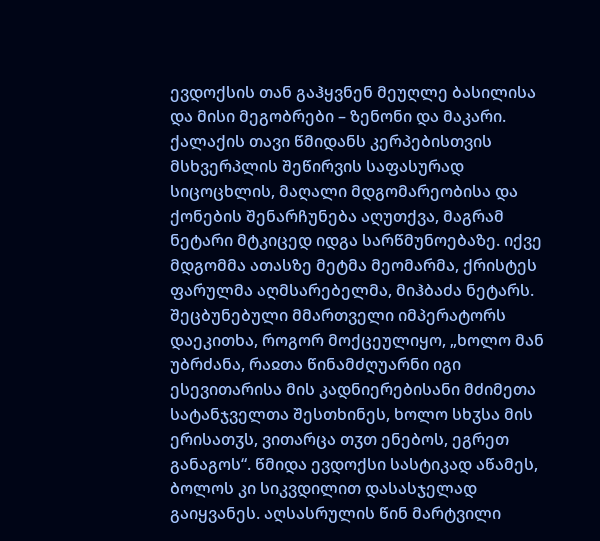ევდოქსის თან გაჰყვნენ მეუღლე ბასილისა და მისი მეგობრები – ზენონი და მაკარი. ქალაქის თავი წმიდანს კერპებისთვის მსხვერპლის შეწირვის საფასურად სიცოცხლის, მაღალი მდგომარეობისა და ქონების შენარჩუნება აღუთქვა, მაგრამ ნეტარი მტკიცედ იდგა სარწმუნოებაზე. იქვე მდგომმა ათასზე მეტმა მეომარმა, ქრისტეს ფარულმა აღმსარებელმა, მიჰბაძა ნეტარს. შეცბუნებული მმართველი იმპერატორს დაეკითხა, როგორ მოქცეულიყო, „ხოლო მან უბრძანა, რაჲთა წინამძღუარნი იგი ესევითარისა მის კადნიერებისანი მძიმეთა სატანჯველთა შესთხინეს, ხოლო სხჳსა მის ერისათჳს, ვითარცა თჳთ ენებოს, ეგრეთ განაგოს“. წმიდა ევდოქსი სასტიკად აწამეს, ბოლოს კი სიკვდილით დასასჯელად გაიყვანეს. აღსასრულის წინ მარტვილი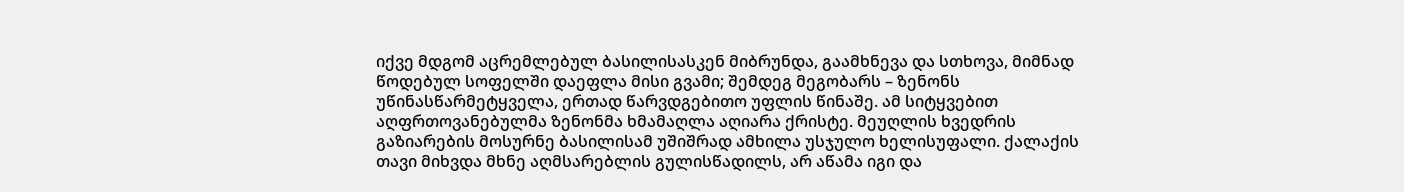იქვე მდგომ აცრემლებულ ბასილისასკენ მიბრუნდა, გაამხნევა და სთხოვა, მიმნად წოდებულ სოფელში დაეფლა მისი გვამი; შემდეგ მეგობარს – ზენონს უწინასწარმეტყველა, ერთად წარვდგებითო უფლის წინაშე. ამ სიტყვებით აღფრთოვანებულმა ზენონმა ხმამაღლა აღიარა ქრისტე. მეუღლის ხვედრის გაზიარების მოსურნე ბასილისამ უშიშრად ამხილა უსჯულო ხელისუფალი. ქალაქის თავი მიხვდა მხნე აღმსარებლის გულისწადილს, არ აწამა იგი და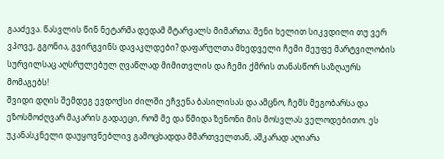გააძევა. წასვლის წინ ნეტარმა დედამ მტარვალს მიმართა: შენი ხელით სიკვდილი თუ ვერ ვპოვე, გგონია, გვირგვინს დავაკლდები? დაფარულთა მხედველი ჩემი მეუფე მარტვილობის სურვილსაც აღსრულებულ ღვაწლად მიმითვლის და ჩემი ქმრის თანასწორ საზღაურს მომაგებს!
შვიდი დღის შემდეგ ევდოქსი ძილში ეჩვენა ბასილისას და ამცნო, ჩემს მეგობარსა და ეზოსმოძღვარ მაკარის გადაეცი, რომ მე და წმიდა ზენონი მის მოსვლას ველოდებითო. ეს უკანასკნელი დაუყოვნებლივ გამოცხადდა მმართველთან, აშკარად აღიარა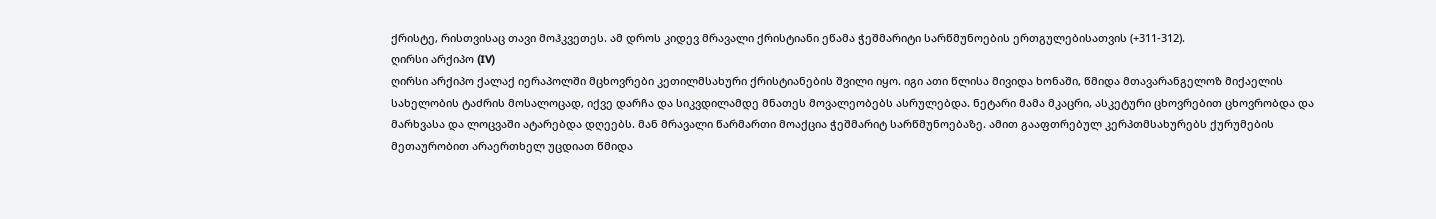ქრისტე, რისთვისაც თავი მოჰკვეთეს. ამ დროს კიდევ მრავალი ქრისტიანი ეწამა ჭეშმარიტი სარწმუნოების ერთგულებისათვის (+311-312).
ღირსი არქიპო (IV)
ღირსი არქიპო ქალაქ იერაპოლში მცხოვრები კეთილმსახური ქრისტიანების შვილი იყო. იგი ათი წლისა მივიდა ხონაში, წმიდა მთავარანგელოზ მიქაელის სახელობის ტაძრის მოსალოცად, იქვე დარჩა და სიკვდილამდე მნათეს მოვალეობებს ასრულებდა. ნეტარი მამა მკაცრი, ასკეტური ცხოვრებით ცხოვრობდა და მარხვასა და ლოცვაში ატარებდა დღეებს. მან მრავალი წარმართი მოაქცია ჭეშმარიტ სარწმუნოებაზე. ამით გააფთრებულ კერპთმსახურებს ქურუმების მეთაურობით არაერთხელ უცდიათ წმიდა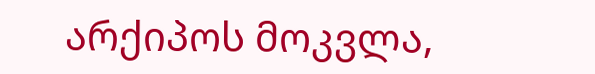არქიპოს მოკვლა,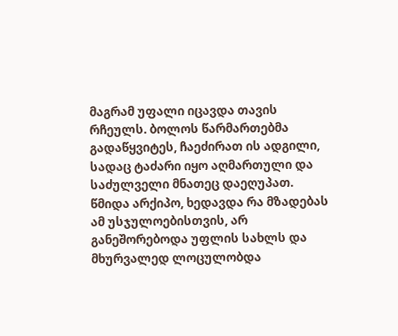მაგრამ უფალი იცავდა თავის რჩეულს. ბოლოს წარმართებმა გადაწყვიტეს, ჩაეძირათ ის ადგილი, სადაც ტაძარი იყო აღმართული და საძულველი მნათეც დაეღუპათ. წმიდა არქიპო, ხედავდა რა მზადებას ამ უსჯულოებისთვის, არ განეშორებოდა უფლის სახლს და მხურვალედ ლოცულობდა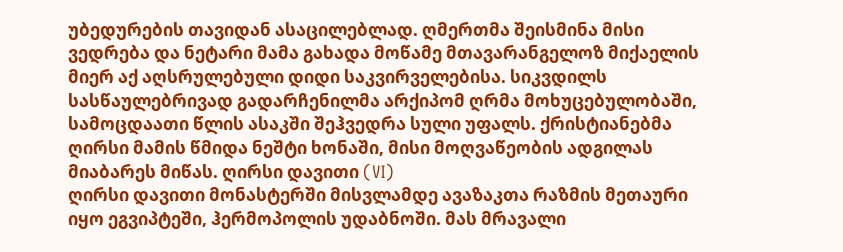უბედურების თავიდან ასაცილებლად. ღმერთმა შეისმინა მისი ვედრება და ნეტარი მამა გახადა მოწამე მთავარანგელოზ მიქაელის მიერ აქ აღსრულებული დიდი საკვირველებისა. სიკვდილს სასწაულებრივად გადარჩენილმა არქიპომ ღრმა მოხუცებულობაში, სამოცდაათი წლის ასაკში შეჰვედრა სული უფალს. ქრისტიანებმა ღირსი მამის წმიდა ნეშტი ხონაში, მისი მოღვაწეობის ადგილას მიაბარეს მიწას. ღირსი დავითი (VI)
ღირსი დავითი მონასტერში მისვლამდე ავაზაკთა რაზმის მეთაური იყო ეგვიპტეში, ჰერმოპოლის უდაბნოში. მას მრავალი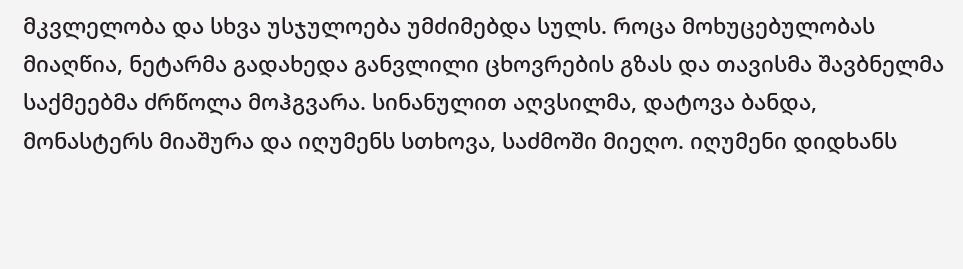მკვლელობა და სხვა უსჯულოება უმძიმებდა სულს. როცა მოხუცებულობას მიაღწია, ნეტარმა გადახედა განვლილი ცხოვრების გზას და თავისმა შავბნელმა საქმეებმა ძრწოლა მოჰგვარა. სინანულით აღვსილმა, დატოვა ბანდა, მონასტერს მიაშურა და იღუმენს სთხოვა, საძმოში მიეღო. იღუმენი დიდხანს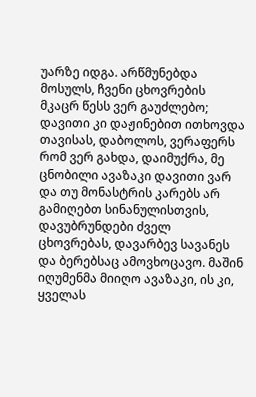უარზე იდგა. არწმუნებდა მოსულს, ჩვენი ცხოვრების მკაცრ წესს ვერ გაუძლებო; დავითი კი დაჟინებით ითხოვდა თავისას, დაბოლოს, ვერაფერს რომ ვერ გახდა, დაიმუქრა, მე ცნობილი ავაზაკი დავითი ვარ და თუ მონასტრის კარებს არ გამიღებთ სინანულისთვის, დავუბრუნდები ძველ ცხოვრებას, დავარბევ სავანეს და ბერებსაც ამოვხოცავო. მაშინ იღუმენმა მიიღო ავაზაკი, ის კი, ყველას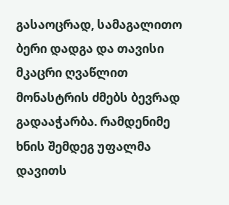გასაოცრად, სამაგალითო ბერი დადგა და თავისი მკაცრი ღვაწლით მონასტრის ძმებს ბევრად გადააჭარბა. რამდენიმე ხნის შემდეგ უფალმა დავითს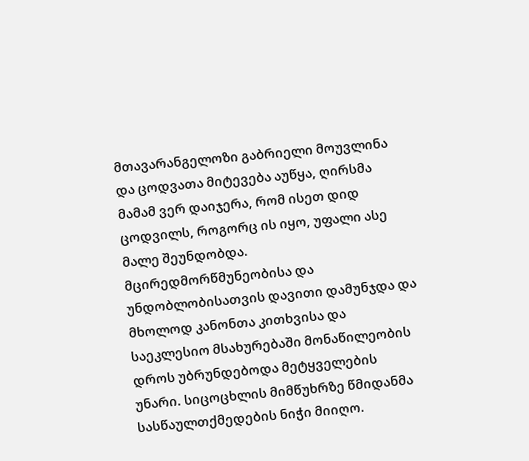მთავარანგელოზი გაბრიელი მოუვლინა და ცოდვათა მიტევება აუწყა, ღირსმა მამამ ვერ დაიჯერა, რომ ისეთ დიდ ცოდვილს, როგორც ის იყო, უფალი ასე მალე შეუნდობდა. მცირედმორწმუნეობისა და უნდობლობისათვის დავითი დამუნჯდა და მხოლოდ კანონთა კითხვისა და საეკლესიო მსახურებაში მონაწილეობის დროს უბრუნდებოდა მეტყველების უნარი. სიცოცხლის მიმწუხრზე წმიდანმა სასწაულთქმედების ნიჭი მიიღო.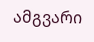ამგვარი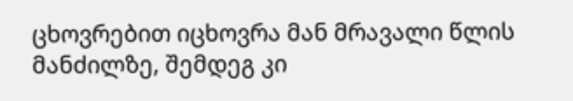ცხოვრებით იცხოვრა მან მრავალი წლის მანძილზე, შემდეგ კი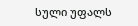სული უფალს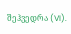შეჰვედრა (VI).